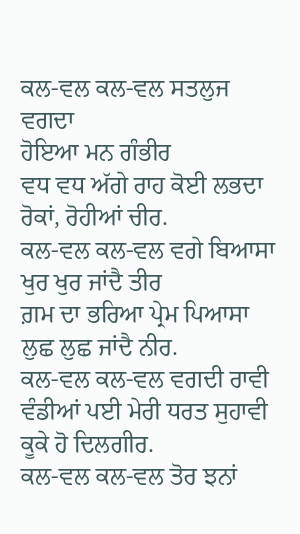ਕਲ-ਵਲ ਕਲ-ਵਲ ਸਤਲੁਜ ਵਗਦਾ
ਹੋਇਆ ਮਨ ਗੰਭੀਰ
ਵਧ ਵਧ ਅੱਗੇ ਰਾਹ ਕੋਈ ਲਭਦਾ
ਰੋਕਾਂ, ਰੋਹੀਆਂ ਚੀਰ.
ਕਲ-ਵਲ ਕਲ-ਵਲ ਵਗੇ ਬਿਆਸਾ
ਖੁਰ ਖੁਰ ਜਾਂਦੈ ਤੀਰ
ਗ਼ਮ ਦਾ ਭਰਿਆ ਪ੍ਰੇਮ ਪਿਆਸਾ
ਲੁਛ ਲੁਛ ਜਾਂਦੈ ਨੀਰ.
ਕਲ-ਵਲ ਕਲ-ਵਲ ਵਗਦੀ ਰਾਵੀ
ਵੰਡੀਆਂ ਪਈ ਮੇਰੀ ਧਰਤ ਸੁਹਾਵੀ
ਕੂਕੇ ਹੋ ਦਿਲਗੀਰ.
ਕਲ-ਵਲ ਕਲ-ਵਲ ਤੋਰ ਝਨਾਂ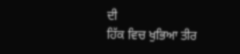ਦੀ
ਹਿੱਕ ਵਿਚ ਖੁਭਿਆ ਤੀਰ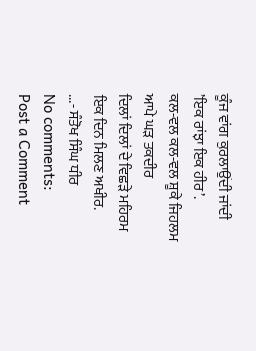ਕੂੰਜ ਵਾਂਗ ਕੁਰਲਾਉਂਦੀ ਜਾਂਦੀ
’ਇਕ ਰਾਂਝਾ ਇਕ ਹੀਰ’.
ਕਲ-ਵਲ ਕਲ-ਵਲ ਸ਼ੂਕੇ ਜਿਹਲਮ
ਆਪੇ ਘੜ ਤਕਦੀਰ
ਦਿਲਾਂ ਦਿਲਾਂ ਦੇ ਵਿਛੜੇ ਮਹਿਰਮ
ਇਕ ਦਿਨ ਮਿਲਣ ਅਖੀਰ.
...- ਸੰਤੋਖ ਸਿੰਘ ਧੀਰ
No comments:
Post a Comment